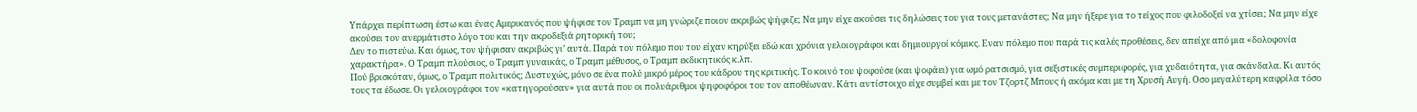Υπάρχει περίπτωση έστω και ένας Αμερικανός που ψήφισε τον Τραμπ να μη γνώριζε ποιον ακριβώς ψήφιζε; Να μην είχε ακούσει τις δηλώσεις του για τους μετανάστες; Να μην ήξερε για το τείχος που φιλοδοξεί να χτίσει; Να μην είχε ακούσει τον ανερμάτιστο λόγο του και την ακροδεξιά ρητορική του;
Δεν το πιστεύω. Και όμως, τον ψήφισαν ακριβώς γι’ αυτά. Παρά τον πόλεμο που του είχαν κηρύξει εδώ και χρόνια γελοιογράφοι και δημιουργοί κόμικς. Εναν πόλεμο που παρά τις καλές προθέσεις, δεν απείχε από μια «δολοφονία χαρακτήρα». Ο Τραμπ πλούσιος, ο Τραμπ γυναικάς, ο Τραμπ μέθυσος, ο Τραμπ εκδικητικός κ.λπ.
Πού βρισκόταν, όμως, ο Τραμπ πολιτικός; Δυστυχώς, μόνο σε ένα πολύ μικρό μέρος του κάδρου της κριτικής. Το κοινό του ψοφούσε (και ψοφάει) για ωμό ρατσισμό, για σεξιστικές συμπεριφορές, για χυδαιότητα, για σκάνδαλα. Κι αυτός τους τα έδωσε. Οι γελοιογράφοι τον «κατηγορούσαν» για αυτά που οι πολυάριθμοι ψηφοφόροι του τον αποθέωναν. Κάτι αντίστοιχο είχε συμβεί και με τον Τζορτζ Μπους ή ακόμα και με τη Χρυσή Αυγή. Οσο μεγαλύτερη καφρίλα τόσο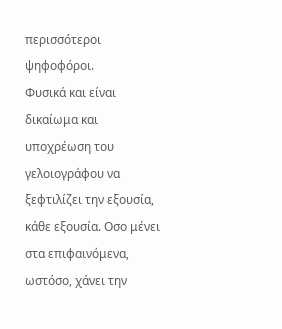περισσότεροι ψηφοφόροι.
Φυσικά και είναι δικαίωμα και υποχρέωση του γελοιογράφου να ξεφτιλίζει την εξουσία, κάθε εξουσία. Οσο μένει στα επιφαινόμενα, ωστόσο, χάνει την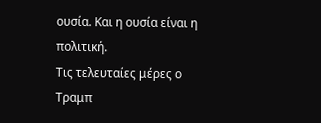ουσία. Και η ουσία είναι η πολιτική.
Τις τελευταίες μέρες ο Τραμπ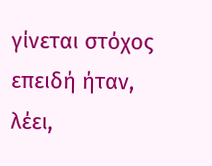γίνεται στόχος επειδή ήταν, λέει,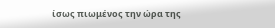ίσως πιωμένος την ώρα της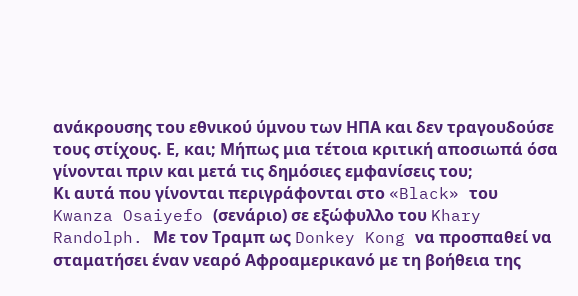ανάκρουσης του εθνικού ύμνου των ΗΠΑ και δεν τραγουδούσε τους στίχους. Ε, και; Μήπως μια τέτοια κριτική αποσιωπά όσα γίνονται πριν και μετά τις δημόσιες εμφανίσεις του;
Κι αυτά που γίνονται περιγράφονται στο «Black» του Kwanza Osaiyefo (σενάριο) σε εξώφυλλο του Khary Randolph. Με τον Τραμπ ως Donkey Kong να προσπαθεί να σταματήσει έναν νεαρό Αφροαμερικανό με τη βοήθεια της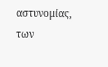αστυνομίας, των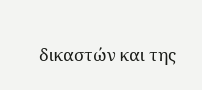δικαστών και της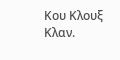Κου Κλουξ Κλαν.